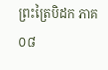ព្រះត្រៃបិដក ភាគ ០៨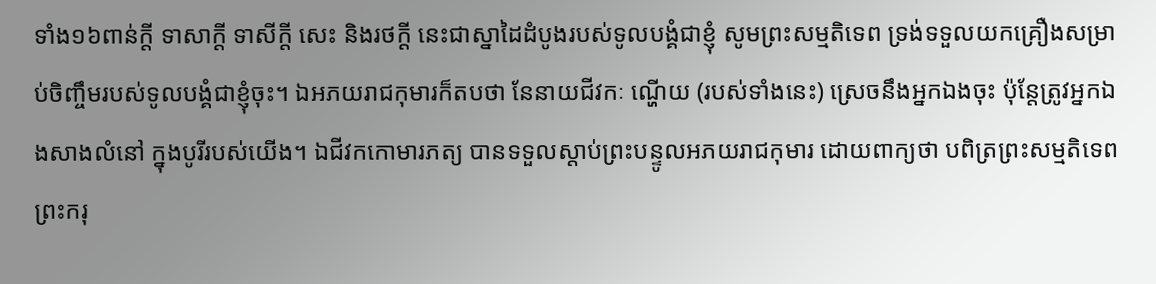ទាំង១៦ពាន់ក្តី ទាសាក្តី ទាសីក្តី សេះ និងរថក្តី នេះជាស្នាដៃដំបូងរបស់ទូលបង្គំជាខ្ញុំ សូមព្រះសម្មតិទេព ទ្រង់ទទួលយកគ្រឿងសម្រាប់ចិញ្ចឹមរបស់ទូលបង្គំជាខ្ញុំចុះ។ ឯអភយរាជកុមារក៏តបថា នែនាយជីវកៈ ណ្ហើយ (របស់ទាំងនេះ) ស្រេចនឹងអ្នកឯងចុះ ប៉ុន្តែត្រូវអ្នកឯងសាងលំនៅ ក្នុងបូរីរបស់យើង។ ឯជីវកកោមារភត្យ បានទទួលស្តាប់ព្រះបន្ទូលអភយរាជកុមារ ដោយពាក្យថា បពិត្រព្រះសម្មតិទេព ព្រះករុ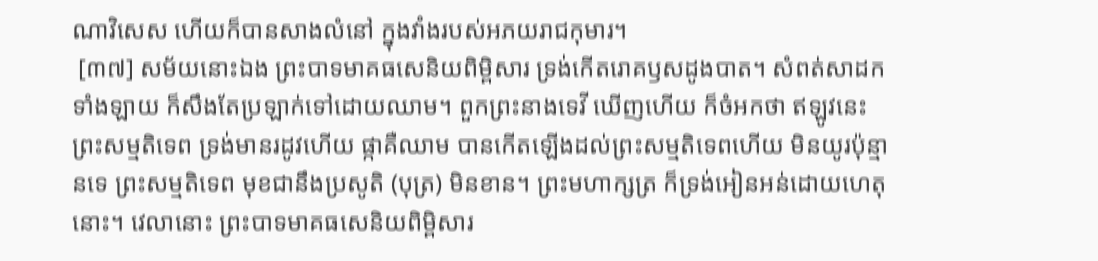ណាវិសេស ហើយក៏បានសាងលំនៅ ក្នុងវាំងរបស់អភយរាជកុមារ។
 [៣៧] សម័យនោះឯង ព្រះបាទមាគធសេនិយពិម្ពិសារ ទ្រង់កើតរោគឫសដូងបាត។ សំពត់សាដកទាំងឡាយ ក៏សឹងតែប្រឡាក់ទៅដោយឈាម។ ពួកព្រះនាងទេវី ឃើញហើយ ក៏ចំអកថា ឥឡូវនេះ ព្រះសម្មតិទេព ទ្រង់មានរដូវហើយ ផ្កាគឺឈាម បានកើតឡើងដល់ព្រះសម្មតិទេពហើយ មិនយូរប៉ុន្មានទេ ព្រះសម្មតិទេព មុខជានឹងប្រសូតិ (បុត្រ) មិនខាន។ ព្រះមហាក្សត្រ ក៏ទ្រង់អៀនអន់ដោយហេតុនោះ។ វេលានោះ ព្រះបាទមាគធសេនិយពិម្ពិសារ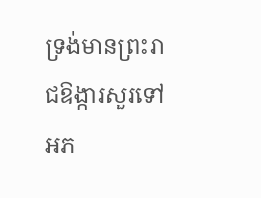ទ្រង់មានព្រះរាជឱង្ការសួរទៅអភ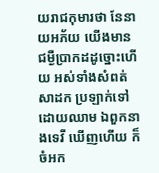យរាជកុមារថា នែនាយអភ័យ យើងមានជម្ងឺប្រាកដដូច្នោះហើយ អស់ទាំងសំពត់សាដក ប្រឡាក់ទៅដោយឈាម ឯពួកនាងទេវី ឃើញហើយ ក៏ចំអក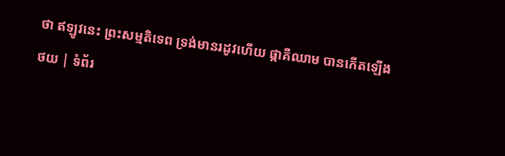ថា ឥឡូវនេះ ព្រះសម្មតិទេព ទ្រង់មានរដូវហើយ ផ្កាគឺឈាម បានកើតឡើង
ថយ | ទំព័រ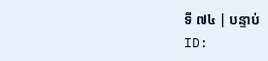ទី ៧៤ | បន្ទាប់
ID: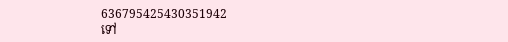636795425430351942
ទៅ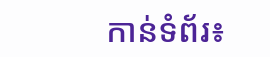កាន់ទំព័រ៖